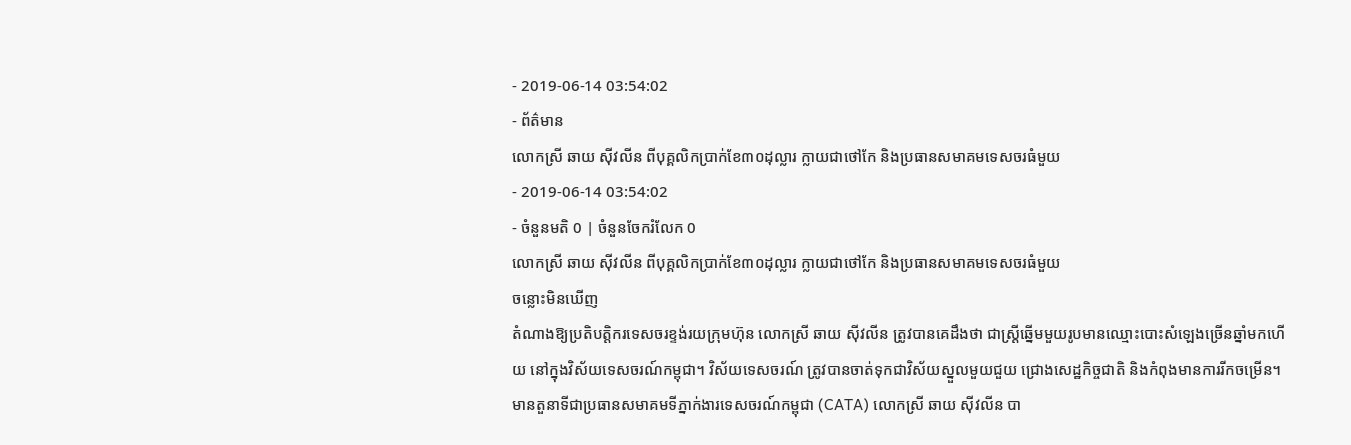- 2019-06-14 03:54:02
- ព័ត៌មាន
លោកស្រី ឆាយ ស៊ីវលីន ពីបុគ្គលិកប្រាក់ខែ៣០ដុល្លារ ក្លាយជាថៅកែ និងប្រធានសមាគមទេសចរធំមួយ
- 2019-06-14 03:54:02
- ចំនួនមតិ 0 | ចំនួនចែករំលែក 0
លោកស្រី ឆាយ ស៊ីវលីន ពីបុគ្គលិកប្រាក់ខែ៣០ដុល្លារ ក្លាយជាថៅកែ និងប្រធានសមាគមទេសចរធំមួយ
ចន្លោះមិនឃើញ
តំណាងឱ្យប្រតិបត្តិករទេសចរខ្ទង់រយក្រុមហ៊ុន លោកស្រី ឆាយ ស៊ីវលីន ត្រូវបានគេដឹងថា ជាស្ត្រីឆ្នើមមួយរូបមានឈ្មោះបោះសំឡេងច្រើនឆ្នាំមកហើយ នៅក្នុងវិស័យទេសចរណ៍កម្ពុជា។ វិស័យទេសចរណ៍ ត្រូវបានចាត់ទុកជាវិស័យស្នួលមួយជួយ ជ្រោងសេដ្ឋកិច្ចជាតិ និងកំពុងមានការរីកចម្រើន។ មានតួនាទីជាប្រធានសមាគមទីភ្នាក់ងារទេសចរណ៍កម្ពុជា (CATA) លោកស្រី ឆាយ ស៊ីវលីន បា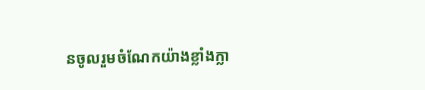នចូលរួមចំណែកយ៉ាងខ្លាំងក្លា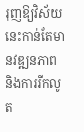រុញឱ្យវិស័យនេះកាន់តែមានវឌ្ឍនភាព និងការរីកលូត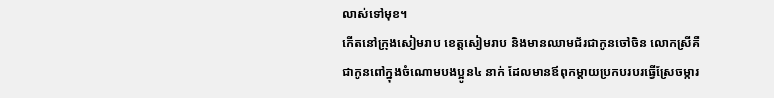លាស់ទៅមុខ។
កើតនៅក្រុងសៀមរាប ខេត្តសៀមរាប និងមានឈាមជ័រជាកូនចៅចិន លោកស្រីគឺជាកូនពៅក្នុងចំណោមបងប្អូន៤ នាក់ ដែលមានឪពុកម្ដាយប្រកបរបរធ្វើស្រែចម្ការ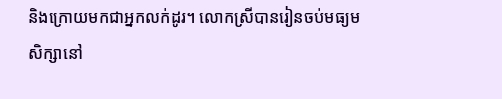និងក្រោយមកជាអ្នកលក់ដូរ។ លោកស្រីបានរៀនចប់មធ្យមសិក្សានៅ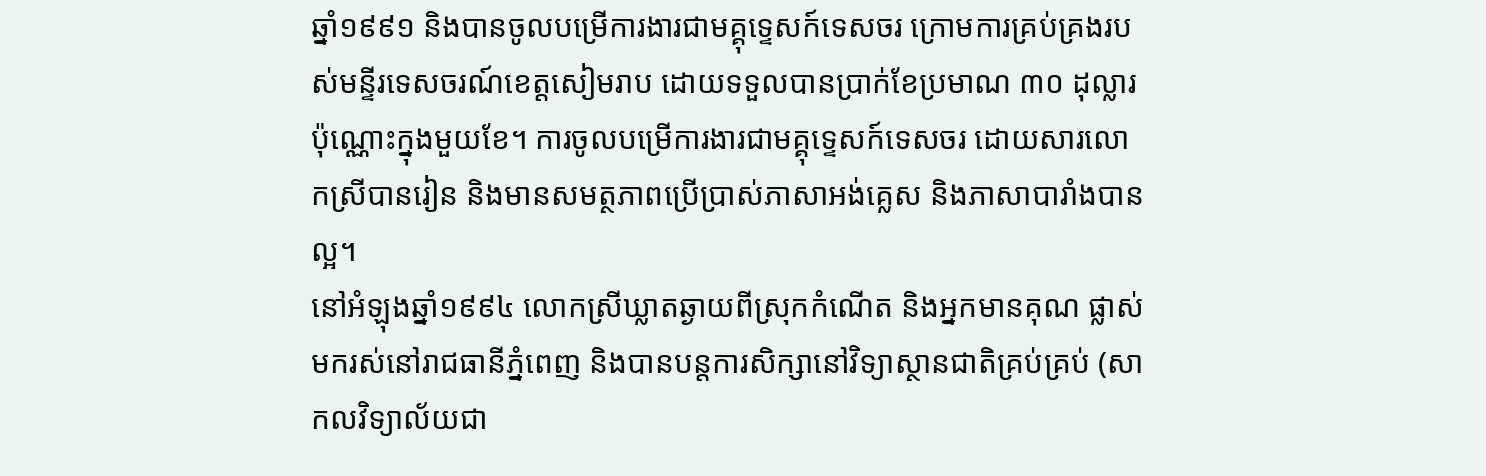ឆ្នាំ១៩៩១ និងបានចូលបម្រើការងារជាមគ្គុទ្ទេសក៍ទេសចរ ក្រោមការគ្រប់គ្រងរបស់មន្ទីរទេសចរណ៍ខេត្តសៀមរាប ដោយទទួលបានប្រាក់ខែប្រមាណ ៣០ ដុល្លារប៉ុណ្ណោះក្នុងមួយខែ។ ការចូលបម្រើការងារជាមគ្គុទ្ទេសក៍ទេសចរ ដោយសារលោកស្រីបានរៀន និងមានសមត្ថភាពប្រើប្រាស់ភាសាអង់គ្លេស និងភាសាបារាំងបានល្អ។
នៅអំឡុងឆ្នាំ១៩៩៤ លោកស្រីឃ្លាតឆ្ងាយពីស្រុកកំណើត និងអ្នកមានគុណ ផ្លាស់មករស់នៅរាជធានីភ្នំពេញ និងបានបន្តការសិក្សានៅវិទ្យាស្ថានជាតិគ្រប់គ្រប់ (សាកលវិទ្យាល័យជា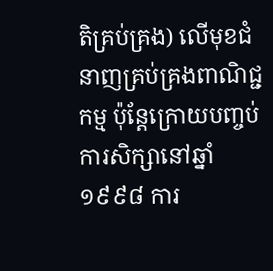តិគ្រប់គ្រង) លើមុខជំនាញគ្រប់គ្រងពាណិជ្ជកម្ម ប៉ុន្តែក្រោយបញ្ចប់ការសិក្សានៅឆ្នាំ១៩៩៨ ការ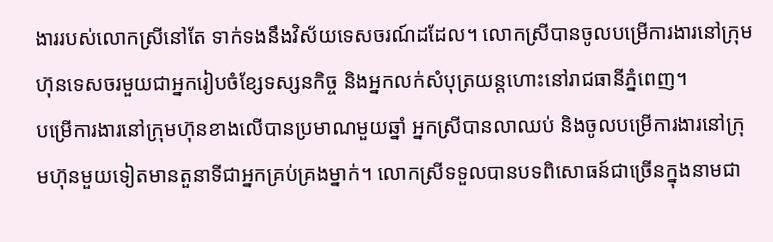ងាររបស់លោកស្រីនៅតែ ទាក់ទងនឹងវិស័យទេសចរណ៍ដដែល។ លោកស្រីបានចូលបម្រើការងារនៅក្រុមហ៊ុនទេសចរមួយជាអ្នករៀបចំខ្សែទស្សនកិច្ច និងអ្នកលក់សំបុត្រយន្តហោះនៅរាជធានីភ្នំពេញ។
បម្រើការងារនៅក្រុមហ៊ុនខាងលើបានប្រមាណមួយឆ្នាំ អ្នកស្រីបានលាឈប់ និងចូលបម្រើការងារនៅក្រុមហ៊ុនមួយទៀតមានតួនាទីជាអ្នកគ្រប់គ្រងម្នាក់។ លោកស្រីទទួលបានបទពិសោធន៍ជាច្រើនក្នុងនាមជា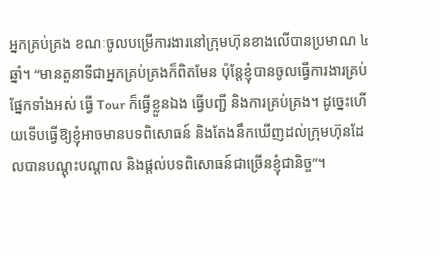អ្នកគ្រប់គ្រង ខណៈចូលបម្រើការងារនៅក្រុមហ៊ុនខាងលើបានប្រមាណ ៤ ឆ្នាំ។ “មានតួនាទីជាអ្នកគ្រប់គ្រងក៏ពិតមែន ប៉ុន្តែខ្ញុំបានចូលធ្វើការងារគ្រប់ផ្នែកទាំងអស់ ធ្វើ Tour ក៏ធ្វើខ្លួនឯង ធ្វើបញ្ជី និងការគ្រប់គ្រង។ ដូច្នេះហើយទើបធ្វើឱ្យខ្ញុំអាចមានបទពិសោធន៍ និងតែងនឹកឃើញដល់ក្រុមហ៊ុនដែលបានបណ្ដុះបណ្ដាល និងផ្ដល់បទពិសោធន៍ជាច្រើនខ្ញុំជានិច្ច”។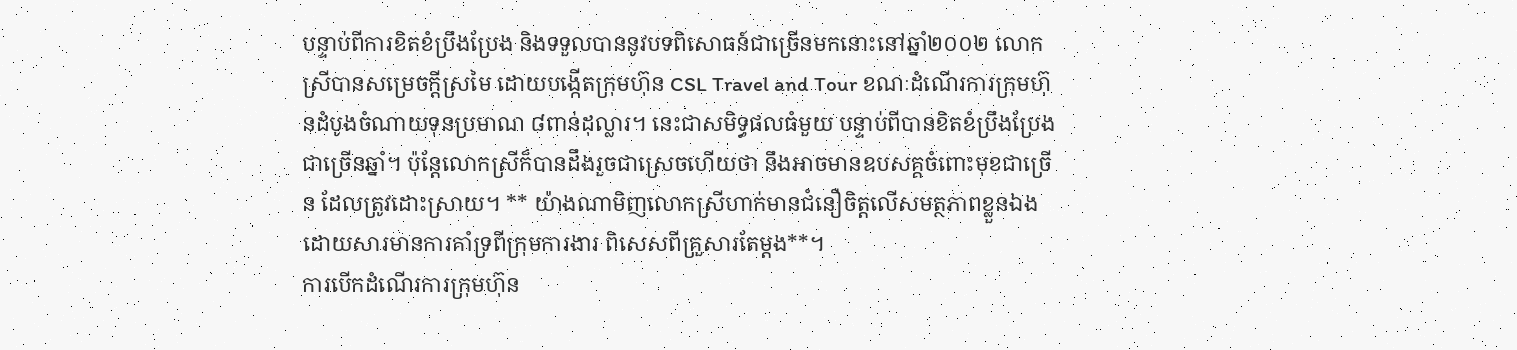បន្ទាប់ពីការខិតខំប្រឹងប្រែង និងទទួលបាននូវបទពិសោធន៍ជាច្រើនមកនោះនៅឆ្នាំ២០០២ លោកស្រីបានសម្រេចក្តីស្រមៃ ដោយបង្កើតក្រុមហ៊ុន CSL Travel and Tour ខណៈដំណើរការក្រុមហ៊ុនដំបូងចំណាយទុនប្រមាណ ៨ពាន់ដុល្លារ។ នេះជាសមិទ្ធផលធំមួយ បន្ទាប់ពីបានខិតខំប្រឹងប្រែងជាច្រើនឆ្នាំ។ ប៉ុន្តែលោកស្រីក៏បានដឹងរួចជាស្រេចហើយថា នឹងអាចមានឧបសគ្គចំពោះមុខជាច្រើន ដែលត្រូវដោះស្រាយ។ ** យ៉ាងណាមិញលោកស្រីហាក់មានជំនឿចិត្តលើសមត្ថភាពខ្លួនឯង ដោយសារមានការគាំទ្រពីក្រុមការងារ ពិសេសពីគ្រួសារតែម្តង**។
ការបើកដំណើរការក្រុមហ៊ុន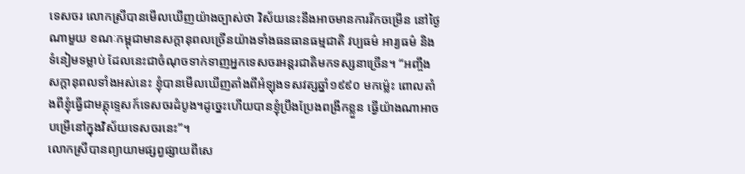ទេសចរ លោកស្រីបានមើលឃើញយ៉ាងច្បាស់ថា វិស័យនេះនឹងអាចមានការរីកចម្រើន នៅថ្ងៃណាមួយ ខណៈកម្ពុជាមានសក្ដានុពលច្រើនយ៉ាងទាំងធនធានធម្មជាតិ វប្បធម៌ អារ្យធម៌ និងទំនៀមទម្លាប់ ដែលនេះជាចំណុចទាក់ទាញអ្នកទេសចរអន្តរជាតិមកទស្សនាច្រើន។ “អញ្ចឹងសក្ដានុពលទាំងអស់នេះ ខ្ញុំបានមើលឃើញតាំងពីអំឡុងទសវត្សឆ្នាំ១៩៩០ មកម្ល៉េះ ពោលតាំងពីខ្ញុំធ្វើជាមគ្គុទ្ទេសក៍ទេសចរដំបូង។ដូច្នេះហើយបានខ្ញុំប្រឹងប្រែងពង្រីកខ្លួន ធ្វើយ៉ាងណាអាចបម្រើនៅក្នុងវិស័យទេសចរនេះ”។
លោកស្រីបានព្យាយាមផ្សព្វផ្សាយពីសេ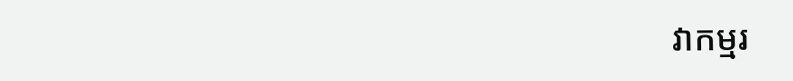វាកម្មរ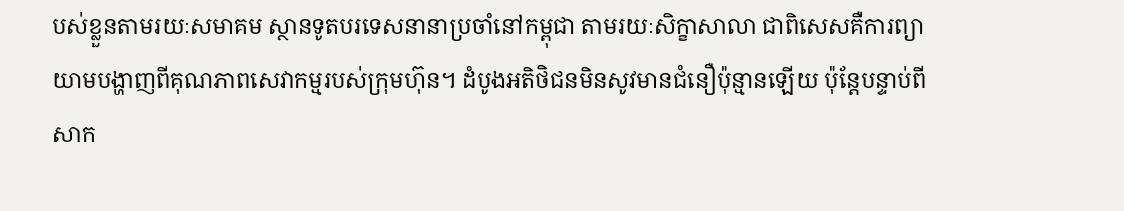បស់ខ្លួនតាមរយៈសមាគម ស្ថានទូតបរទេសនានាប្រចាំនៅកម្ពុជា តាមរយៈសិក្ខាសាលា ជាពិសេសគឺការព្យាយាមបង្ហាញពីគុណភាពសេវាកម្មរបស់ក្រុមហ៊ុន។ ដំបូងអតិថិជនមិនសូវមានជំនឿប៉ុន្មានឡើយ ប៉ុន្តែបន្ទាប់ពីសាក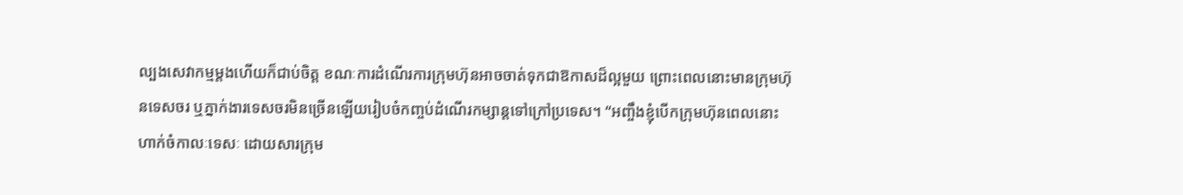ល្បងសេវាកម្មម្តងហើយក៏ជាប់ចិត្ត ខណៈការដំណើរការក្រុមហ៊ុនអាចចាត់ទុកជាឱកាសដ៏ល្អមួយ ព្រោះពេលនោះមានក្រុមហ៊ុនទេសចរ ឬភ្នាក់ងារទេសចរមិនច្រើនឡើយរៀបចំកញ្ចប់ដំណើរកម្សាន្តទៅក្រៅប្រទេស។ “អញ្ចឹងខ្ញុំបើកក្រុមហ៊ុនពេលនោះ ហាក់ចំកាលៈទេសៈ ដោយសារក្រុម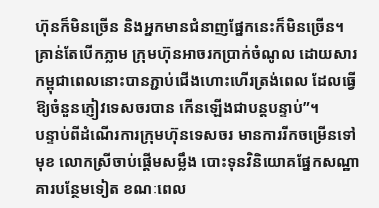ហ៊ុនក៏មិនច្រើន និងអ្នកមានជំនាញផ្នែកនេះក៏មិនច្រើន។ គ្រាន់តែបើកភ្លាម ក្រុមហ៊ុនអាចរកប្រាក់ចំណូល ដោយសារកម្ពុជាពេលនោះបានភ្ជាប់ជើងហោះហើរត្រង់ពេល ដែលធ្វើឱ្យចំនួនភ្ញៀវទេសចរបាន កើនឡើងជាបន្តបន្ទាប់”។
បន្ទាប់ពីដំណើរការក្រុមហ៊ុនទេសចរ មានការរីកចម្រើនទៅមុខ លោកស្រីចាប់ផ្ដើមសម្លឹង បោះទុនវិនិយោគផ្នែកសណ្ឋាគារបន្ថែមទៀត ខណៈពេល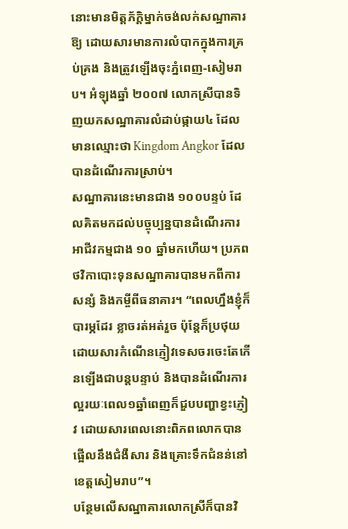នោះមានមិត្តភ័ក្ដិម្នាក់ចង់លក់សណ្ឋាគារឱ្យ ដោយសារមានការលំបាកក្នុងការគ្រប់គ្រង និងត្រូវឡើងចុះភ្នំពេញ-សៀមរាប។ អំឡុងឆ្នាំ ២០០៧ លោកស្រីបានទិញយកសណ្ឋាគារលំដាប់ផ្កាយ៤ ដែលមានឈ្មោះថា Kingdom Angkor ដែលបានដំណើរការស្រាប់។
សណ្ឋាគារនេះមានជាង ១០០បន្ទប់ ដែលគិតមកដល់បច្ចុប្បន្នបានដំណើរការអាជីវកម្មជាង ១០ ឆ្នាំមកហើយ។ ប្រភពថវិកាបោះទុនសណ្ឋាគារបានមកពីការសន្សំ និងកម្ចីពីធនាគារ។ “ពេលហ្នឹងខ្ញុំក៏បារម្ភដែរ ខ្លាចរត់អត់រួច ប៉ុន្តែក៏ប្រថុយ ដោយសារកំណើនភ្ញៀវទេសចរចេះតែកើនឡើងជាបន្តបន្ទាប់ និងបានដំណើរការល្អរយៈពេល១ឆ្នាំពេញក៏ជួបបញ្ហាខ្វះភ្ញៀវ ដោយសារពេលនោះពិភពលោកបានផ្អើលនឹងជំងឺសារ និងគ្រោះទឹកជំនន់នៅខេត្តសៀមរាប”។
បន្ថែមលើសណ្ឋាគារលោកស្រីក៏បានវិ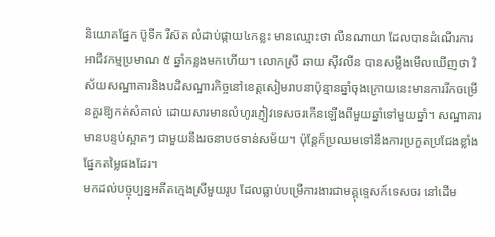និយោគផ្នែក ប៊ូទីក រឺស៊ត លំដាប់ផ្កាយ៤កន្លះ មានឈ្មោះថា លីនណាយា ដែលបានដំណើរការអាជីវកម្មប្រមាណ ៥ ឆ្នាំកន្លងមកហើយ។ លោកស្រី ឆាយ ស៊ីវលីន បានសម្លឹងមើលឃើញថា វិស័យសណ្ឋាគារនិងបដិសណ្ឋារកិច្ចនៅខេត្តសៀមរាបនាប៉ុន្មានឆ្នាំចុងក្រោយនេះមានការរីកចម្រើនគួរឱ្យកត់សំគាល់ ដោយសារមានលំហូរភ្ញៀវទេសចរកើនឡើងពីមួយឆ្នាំទៅមួយឆ្នាំ។ សណ្ឋាគារមានបន្ទប់ស្អាតៗ ជាមួយនឹងរចនាបថទាន់សម័យ។ ប៉ុន្តែក៏ប្រឈមទៅនឹងការប្រកួតប្រជែងខ្លាំងផ្នែកតម្លៃផងដែរ។
មកដល់បច្ចុប្បន្នអតីតក្មេងស្រីមួយរូប ដែលធ្លាប់បម្រើការងារជាមគ្គុទ្ទេសក៍ទេសចរ នៅដើម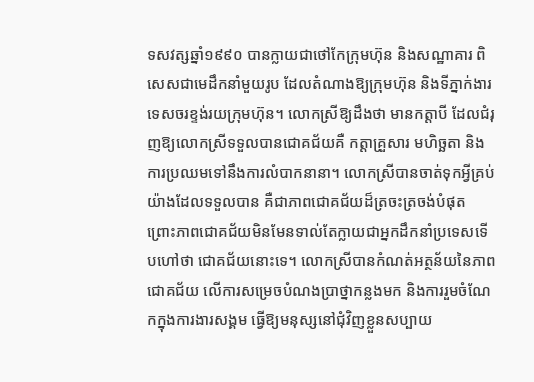ទសវត្សឆ្នាំ១៩៩០ បានក្លាយជាថៅកែក្រុមហ៊ុន និងសណ្ឋាគារ ពិសេសជាមេដឹកនាំមួយរូប ដែលតំណាងឱ្យក្រុមហ៊ុន និងទីភ្នាក់ងារទេសចរខ្ទង់រយក្រុមហ៊ុន។ លោកស្រីឱ្យដឹងថា មានកត្តាបី ដែលជំរុញឱ្យលោកស្រីទទួលបានជោគជ័យគឺ កត្តាគ្រួសារ មហិច្ឆតា និងការប្រឈមទៅនឹងការលំបាកនានា។ លោកស្រីបានចាត់ទុកអ្វីគ្រប់យ៉ាងដែលទទួលបាន គឺជាភាពជោគជ័យដ៏ត្រចះត្រចង់បំផុត ព្រោះភាពជោគជ័យមិនមែនទាល់តែក្លាយជាអ្នកដឹកនាំប្រទេសទើបហៅថា ជោគជ័យនោះទេ។ លោកស្រីបានកំណត់អត្ថន័យនៃភាពជោគជ័យ លើការសម្រេចបំណងប្រាថ្នាកន្លងមក និងការរួមចំណែកក្នុងការងារសង្គម ធ្វើឱ្យមនុស្សនៅជុំវិញខ្លួនសប្បាយ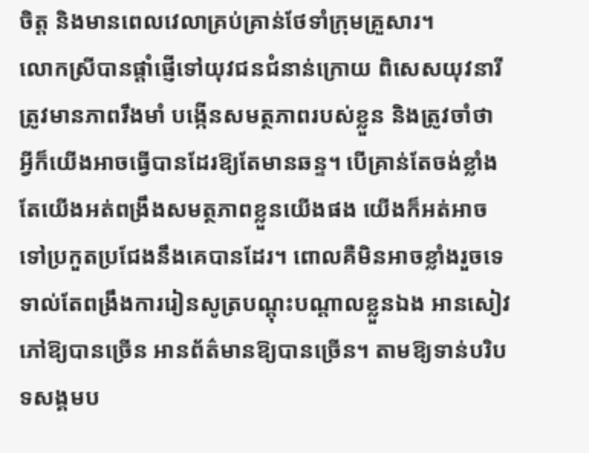ចិត្ត និងមានពេលវេលាគ្រប់គ្រាន់ថែទាំក្រុមគ្រួសារ។
លោកស្រីបានផ្ដាំផ្ញើទៅយុវជនជំនាន់ក្រោយ ពិសេសយុវនារី ត្រូវមានភាពរឹងមាំ បង្កើនសមត្ថភាពរបស់ខ្លួន និងត្រូវចាំថា អ្វីក៏យើងអាចធ្វើបានដែរឱ្យតែមានឆន្ទ។ បើគ្រាន់តែចង់ខ្លាំងតែយើងអត់ពង្រឹងសមត្ថភាពខ្លួនយើងផង យើងក៏អត់អាចទៅប្រកួតប្រជែងនឹងគេបានដែរ។ ពោលគឺមិនអាចខ្លាំងរួចទេ ទាល់តែពង្រឹងការរៀនសូត្របណ្ដុះបណ្ដាលខ្លួនឯង អានសៀវភៅឱ្យបានច្រើន អានព័ត៌មានឱ្យបានច្រើន។ តាមឱ្យទាន់បរិបទសង្គមប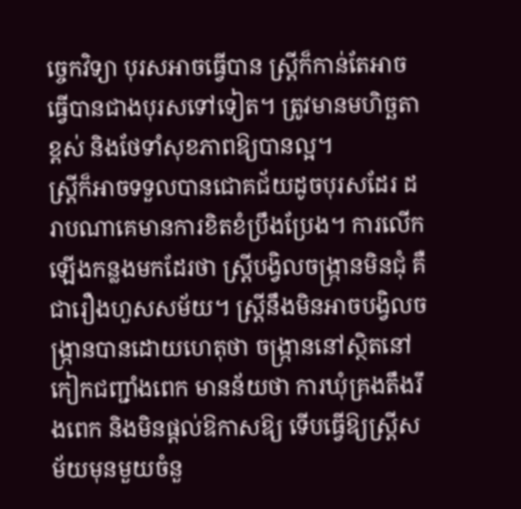ច្ចេកវិទ្យា បុរសអាចធ្វើបាន ស្រ្តីក៏កាន់តែអាចធ្វើបានជាងបុរសទៅទៀត។ ត្រូវមានមហិច្ឆតាខ្ពស់ និងថែទាំសុខភាពឱ្យបានល្អ។
ស្រ្តីក៏អាចទទួលបានជោគជ័យដូចបុរសដែរ ដរាបណាគេមានការខិតខំប្រឹងប្រែង។ ការលើកឡើងកន្លងមកដែរថា ស្ត្រីបង្វិលចង្ក្រានមិនជុំ គឺជារឿងហួសសម័យ។ ស្រ្តីនឹងមិនអាចបង្វិលចង្ក្រានបានដោយហេតុថា ចង្ក្រាននៅស្ថិតនៅកៀកជញ្ជាំងពេក មានន័យថា ការឃុំគ្រងតឹងរឹងពេក និងមិនផ្តល់ឱកាសឱ្យ ទើបធ្វើឱ្យស្រ្តីសម័យមុនមួយចំនួ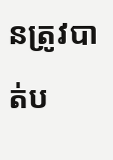នត្រូវបាត់ប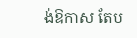ង់ឱកាស តែប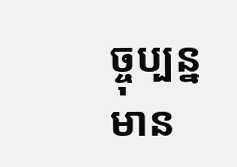ច្ចុប្បន្នមាន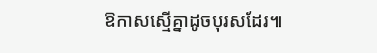ឱកាសស្មើគ្នាដូចបុរសដែរ៕